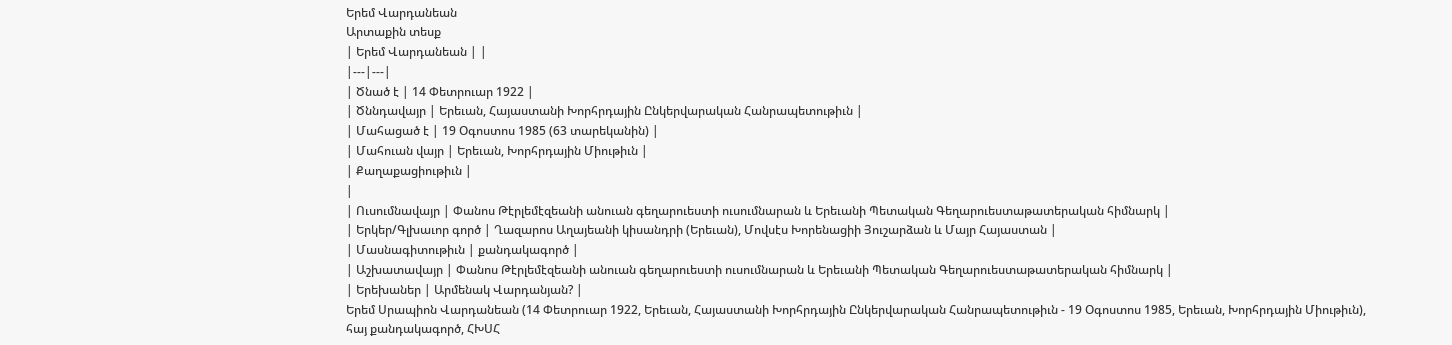Երեմ Վարդանեան
Արտաքին տեսք
| Երեմ Վարդանեան | |
|---|---|
| Ծնած է | 14 Փետրուար 1922 |
| Ծննդավայր | Երեւան, Հայաստանի Խորհրդային Ընկերվարական Հանրապետութիւն |
| Մահացած է | 19 Օգոստոս 1985 (63 տարեկանին) |
| Մահուան վայր | Երեւան, Խորհրդային Միութիւն |
| Քաղաքացիութիւն |
|
| Ուսումնավայր | Փանոս Թէրլեմէզեանի անուան գեղարուեստի ուսումնարան և Երեւանի Պետական Գեղարուեստաթատերական հիմնարկ |
| Երկեր/Գլխաւոր գործ | Ղազարոս Աղայեանի կիսանդրի (Երեւան), Մովսէս Խորենացիի Յուշարձան և Մայր Հայաստան |
| Մասնագիտութիւն | քանդակագործ |
| Աշխատավայր | Փանոս Թէրլեմէզեանի անուան գեղարուեստի ուսումնարան և Երեւանի Պետական Գեղարուեստաթատերական հիմնարկ |
| Երեխաներ | Արմենակ Վարդանյան? |
Երեմ Սրապիոն Վարդանեան (14 Փետրուար 1922, Երեւան, Հայաստանի Խորհրդային Ընկերվարական Հանրապետութիւն - 19 Օգոստոս 1985, Երեւան, Խորհրդային Միութիւն), հայ քանդակագործ, ՀԽՍՀ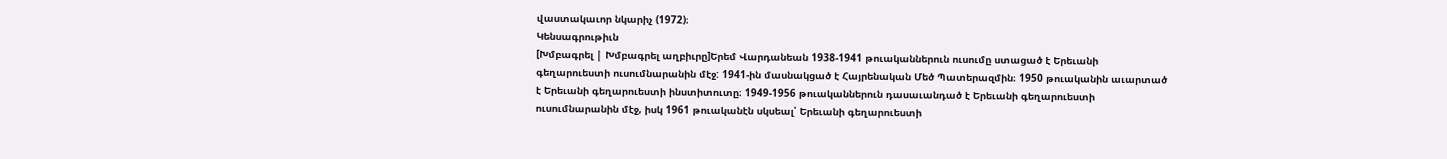վաստակաւոր նկարիչ (1972)։
Կենսագրութիւն
[Խմբագրել | Խմբագրել աղբիւրը]Երեմ Վարդանեան 1938-1941 թուականներուն ուսումը ստացած է Երեւանի գեղարուեստի ուսումնարանին մէջ: 1941-ին մասնակցած է Հայրենական Մեծ Պատերազմին։ 1950 թուականին աւարտած է Երեւանի գեղարուեստի ինստիտուտը։ 1949-1956 թուականներուն դասաւանդած է Երեւանի գեղարուեստի ուսումնարանին մէջ, իսկ 1961 թուականէն սկսեալ՝ Երեւանի գեղարուեստի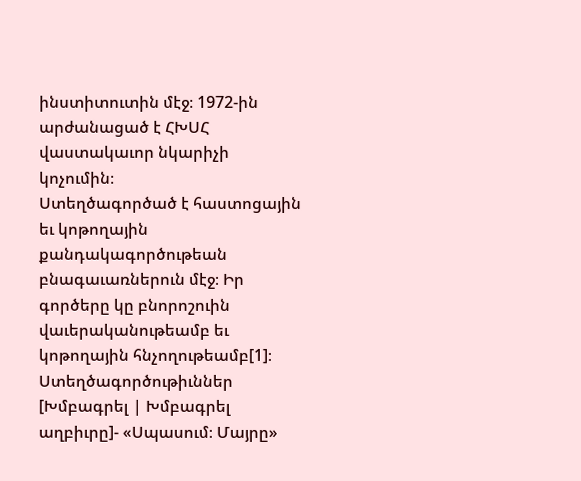ինստիտուտին մէջ։ 1972-ին արժանացած է ՀԽՍՀ վաստակաւոր նկարիչի կոչումին։
Ստեղծագործած է հաստոցային եւ կոթողային քանդակագործութեան բնագաւառներուն մէջ։ Իր գործերը կը բնորոշուին վաւերականութեամբ եւ կոթողային հնչողութեամբ[1]։
Ստեղծագործութիւններ
[Խմբագրել | Խմբագրել աղբիւրը]- «Սպասում։ Մայրը»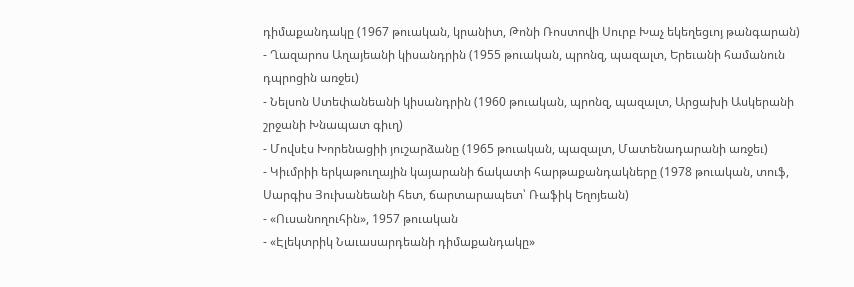դիմաքանդակը (1967 թուական, կրանիտ, Թոնի Ռոստովի Սուրբ Խաչ եկեղեցւոյ թանգարան)
- Ղազարոս Աղայեանի կիսանդրին (1955 թուական, պրոնզ, պազալտ, Երեւանի համանուն դպրոցին առջեւ)
- Նելսոն Ստեփանեանի կիսանդրին (1960 թուական, պրոնզ, պազալտ, Արցախի Ասկերանի շրջանի Խնապատ գիւղ)
- Մովսէս Խորենացիի յուշարձանը (1965 թուական, պազալտ, Մատենադարանի առջեւ)
- Կիւմրիի երկաթուղային կայարանի ճակատի հարթաքանդակները (1978 թուական, տուֆ, Սարգիս Յուխանեանի հետ, ճարտարապետ՝ Ռաֆիկ Եղոյեան)
- «Ուսանողուհին», 1957 թուական
- «Էլեկտրիկ Նաւասարդեանի դիմաքանդակը»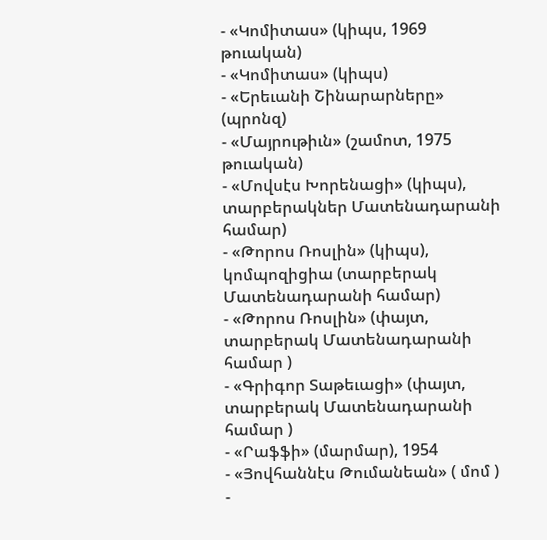- «Կոմիտաս» (կիպս, 1969 թուական)
- «Կոմիտաս» (կիպս)
- «Երեւանի Շինարարները» (պրոնզ)
- «Մայրութիւն» (շամոտ, 1975 թուական)
- «Մովսէս Խորենացի» (կիպս), տարբերակներ Մատենադարանի համար)
- «Թորոս Ռոսլին» (կիպս), կոմպոզիցիա (տարբերակ Մատենադարանի համար)
- «Թորոս Ռոսլին» (փայտ, տարբերակ Մատենադարանի համար )
- «Գրիգոր Տաթեւացի» (փայտ, տարբերակ Մատենադարանի համար )
- «Րաֆֆի» (մարմար), 1954
- «Յովհաննէս Թումանեան» ( մոմ )
-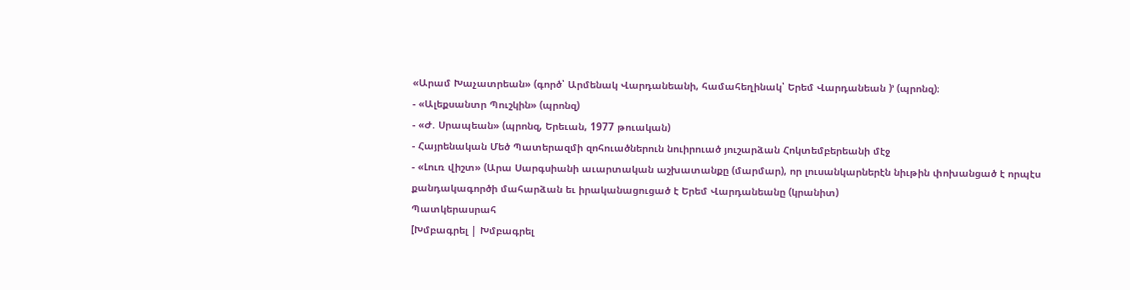«Արամ Խաչատրեան» (գործ՝ Արմենակ Վարդանեանի, համահեղինակ՝ Երեմ Վարդանեան )՚ (պրոնզ)։
- «Ալեքսանտր Պուշկին» (պրոնզ)
- «Ժ. Սրապեան» (պրոնզ, Երեւան, 1977 թուական)
- Հայրենական Մեծ Պատերազմի զոհուածներուն նուիրուած յուշարձան Հոկտեմբերեանի մէջ
- «Լուռ վիշտ» (Արա Սարգսիանի աւարտական աշխատանքը (մարմար), որ լուսանկարներէն նիւթին փոխանցած է որպէս քանդակագործի մահարձան եւ իրականացուցած է Երեմ Վարդանեանը (կրանիտ)
Պատկերասրահ
[Խմբագրել | Խմբագրել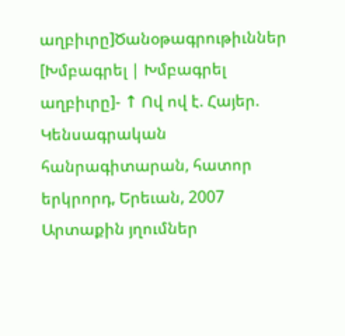աղբիւրը]Ծանօթագրութիւններ
[Խմբագրել | Խմբագրել աղբիւրը]- ↑ Ով ով է. Հայեր. Կենսագրական հանրագիտարան, հատոր երկրորդ, Երեւան, 2007
Արտաքին յղումներ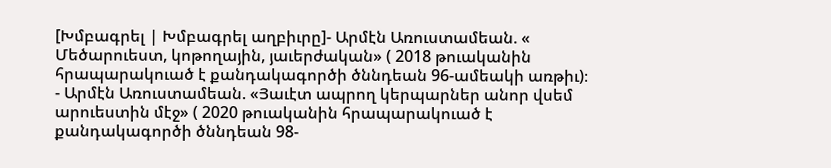[Խմբագրել | Խմբագրել աղբիւրը]- Արմէն Առուստամեան. « Մեծարուեստ, կոթողային, յաւերժական» ( 2018 թուականին հրապարակուած է քանդակագործի ծննդեան 96-ամեակի առթիւ)։
- Արմէն Առուստամեան. «Յաւէտ ապրող կերպարներ անոր վսեմ արուեստին մէջ» ( 2020 թուականին հրապարակուած է քանդակագործի ծննդեան 98-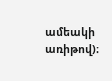ամեակի առիթով)։